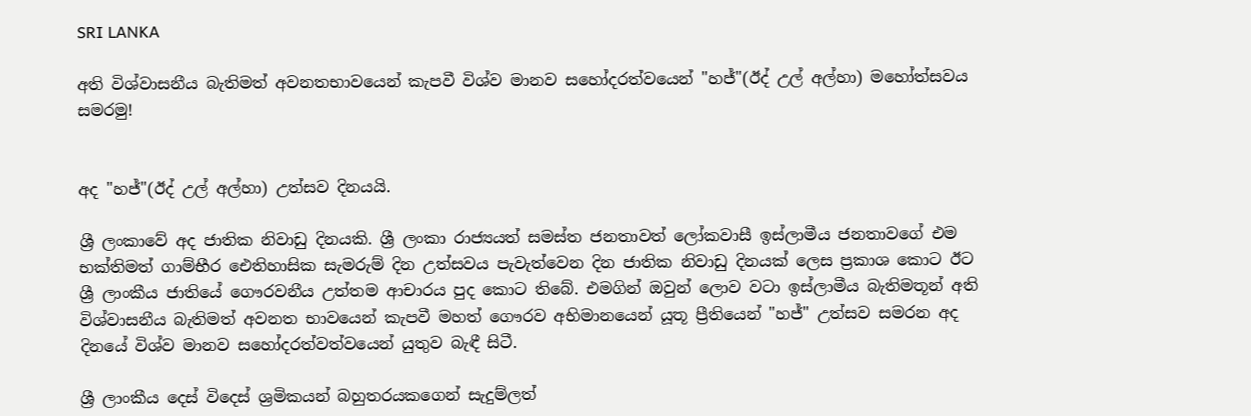SRI LANKA

අති විශ්වාසනීය බැතිමත් අවනතභාවයෙන් කැපවී විශ්ව මානව සහෝදරත්වයෙන් "හජ්"(ඊද් උල් අල්හා) මහෝත්සවය සමරමු!


අද "හජ්"(ඊද් උල් අල්හා) උත්සව දිනයයි.

ශ්‍රී ලංකාවේ අද ජාතික නිවාඩු දිනයකි. ශ්‍රී ලංකා රාජ්‍යයත් සමස්ත ජනතාවත් ලෝකවාසී ඉස්ලාමීය ජනතාවගේ එම භක්තිමත් ගාම්භීර ඓතිහාසික සැමරුම් දින උත්සවය පැවැත්වෙන දින ජාතික නිවාඩු දිනයක් ලෙස ප්‍රකාශ කොට ඊට ශ්‍රී ලාංකීය ජාතියේ ගෞරවනීය උත්තම ආචාරය පුද කොට තිබේ. එමගින් ඔවුන් ලොව වටා ඉස්ලාමීය බැතිමතූන් අති විශ්වාසනීය බැතිමත් අවනත භාවයෙන් කැපවී මහත් ගෞරව අභිමානයෙන් යූතූ ප්‍රීතියෙන් "හජ්" උත්සව සමරන අද දිනයේ විශ්ව මානව සහෝදරත්වත්වයෙන් යුතුව බැඳී සිටී.

ශ්‍රී ලාංකීය දෙස් විදෙස් ශ්‍රමිකයන් බහුතරයකගෙන් සැදුම්ලත්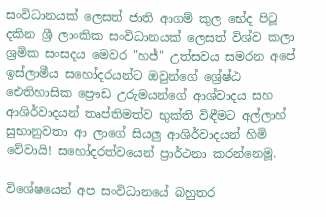සංවිධානයක් ලෙසත් ජාති ආගම් කුල භේද පිටූ දකින ශ්‍රී ලාංකික සංවිධානයක් ලෙසත් විශ්ව කලා ශ්‍රමික සංසදය මෙවර "හජ්" උත්සවය සමරන අපේ ඉස්ලාමීය සහෝදරයන්ට ඔවුන්ගේ ශ්‍රේෂ්ඨ ඓතිහාසික ප්‍රෞඩ උරුමයන්ගේ ආශ්වාදය සහ ආශිර්වාදයන් තෘප්තිමත්ව භුක්ති විඳීමට අල්ලාහ් සුභානුවතා ආ ලාගේ සියලු ආශිර්වාදයන් හිමි වේවායි! සහෝදරත්වයෙන් ප්‍රාර්ථනා කරන්නෙමූ.

විශේෂයෙන් අප සංවිධානයේ බහුතර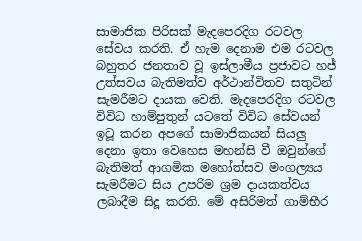සාමාජික පිරිසක් මැදපෙරදිග රටවල සේවය කරති. ඒ හැම දෙනාම එම රටවල බහුතර ජනතාව වූ ඉස්ලාමීය ප්‍රජාවට හජ් උත්සවය බැතිමත්ව අර්ථාන්විතව සතුටින් සැමරීමට දායක වෙති. මැදපෙරදිග රටවල විවිධ හාම්පුතුන් යටතේ විවිධ සේවයන් ඉටූ කරන අපගේ සාමාජිකයන් සියලු දෙනා ඉතා වෙහෙස මහන්සි වී ඔවුන්ගේ බැතිමත් ආගමික මහෝත්සව මංගල්‍යය සැමරීමට සිය උපරිම ශ්‍රම දායකත්වය ලබාදීම සිදූ කරති. මේ අසිරිමත් ගාම්භීර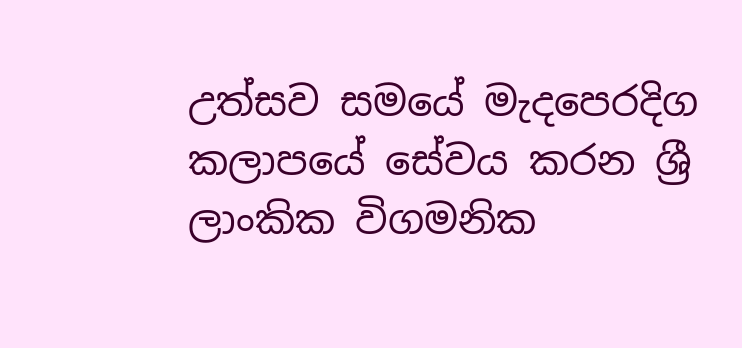උත්සව සමයේ මැදපෙරදිග කලාපයේ සේවය කරන ශ්‍රී ලාංකික විගමනික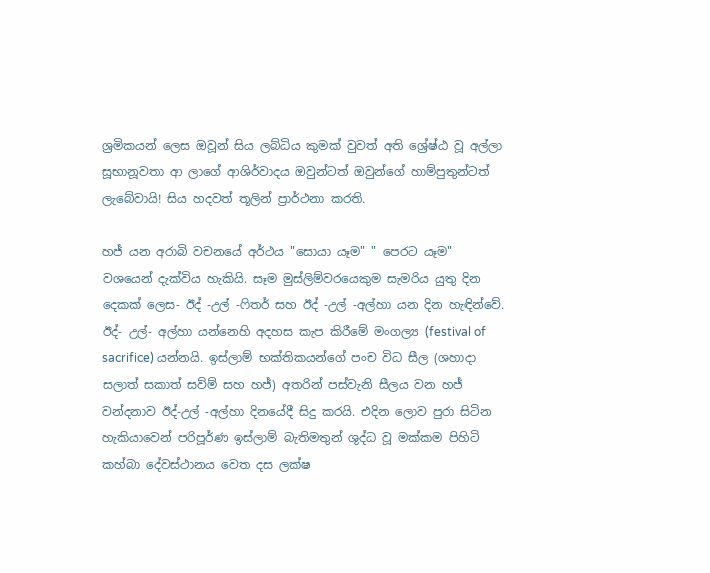ශ්‍රමිකයන් ලෙස ඔවූන් සිය ලබ්ධිය කුමක් වුවත් අති ශ්‍රේෂ්ඨ වූ අල්ලා සූභානූවතා ආ ලාගේ ආශිර්වාදය ඔවුන්ටත් ඔවුන්ගේ හාම්පුතුන්ටත් ලැබේවායි! සිය හදවත් තූලින් ප්‍රාර්ථනා කරති.

හජ් යන අරාබි වචනයේ අර්ථය "සොයා යෑම" " පෙරට යෑම" වශයෙන් දැක්විය හැකියි. සෑම මුස්ලිම්වරයෙකුම සැමරිය යුතු දින දෙකක් ලෙස- ඊද් -උල් -ෆිතර් සහ ඊද් -උල් -අල්හා යන දින හැඳින්වේ. ඊද්- උල්- අල්හා යන්නෙහි අදහස කැප කිරීමේ මංගල්‍ය (festival of sacrifice) යන්නයි. ඉස්ලාම් භක්තිකයන්ගේ පංච විධ සීල (ශහාදා සලාත් සකාත් සව්ම් සහ හජ්) අතරින් පස්වැනි සීලය වන හජ් වන්දනාව ඊද්-උල් -අල්හා දිනයේදී සිදු කරයි. එදින ලොව පුරා සිටින හැකියාවෙන් පරිපූර්ණ ඉස්ලාම් බැතිමතුන් ශුද්ධ වූ මක්කම පිහිටි කහ්බා දේවස්ථානය වෙත දස ලක්ෂ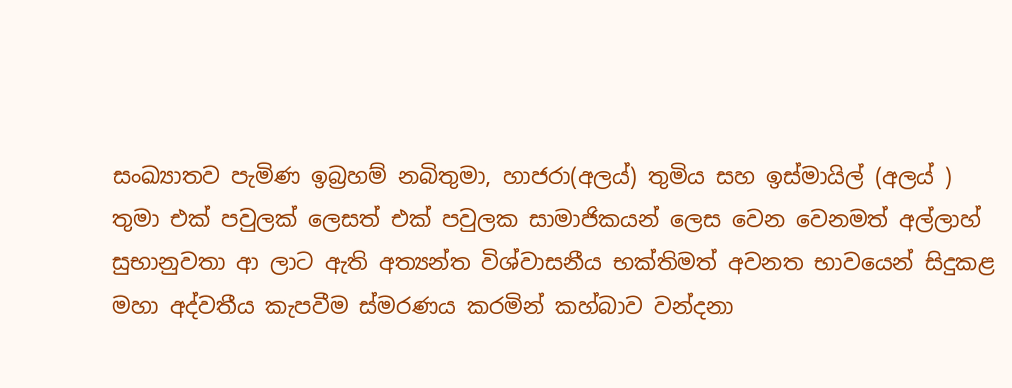සංඛ්‍යාතව පැමිණ ඉබ්‍රහම් නබිතුමා, හාජරා(අලය්) තුමිය සහ ඉස්මායිල් (අලය් ) තුමා එක් පවුලක් ලෙසත් එක් පවුලක සාමාජිකයන් ලෙස වෙන වෙනමත් අල්ලාහ් සුභානුවතා ආ ලාට ඇති අත්‍යන්ත විශ්වාසනීය භක්තිමත් අවනත භාවයෙන් සිදුකළ මහා අද්වතීය කැපවීම ස්මරණය කරමින් කහ්බාව වන්දනා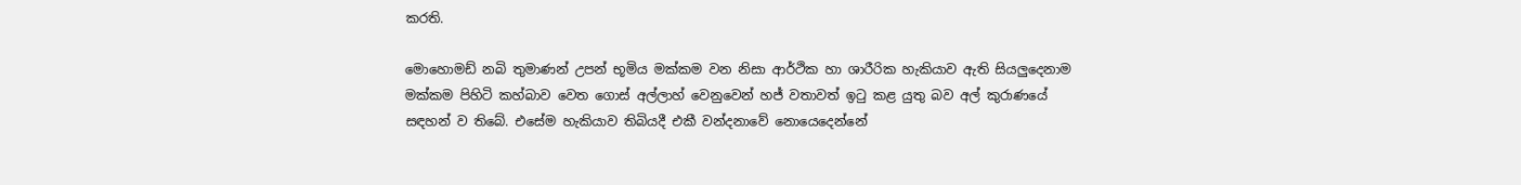කරති.

මොහොමඩ් නබි තුමාණන් උපන් භූමිය මක්කම වන නිසා ආර්ථික හා ශාරීරික හැකියාව ඇති සියලුදෙනාම මක්කම පිහිටි කහ්බාව වෙත ගොස් අල්ලාහ් වෙනුවෙන් හජ් වතාවත් ඉටු කළ යුතු බව අල් කුරාණයේ සඳහන් ව තිබේ. එසේම හැකියාව තිබියදී එකී වන්දනාවේ නොයෙදෙන්නේ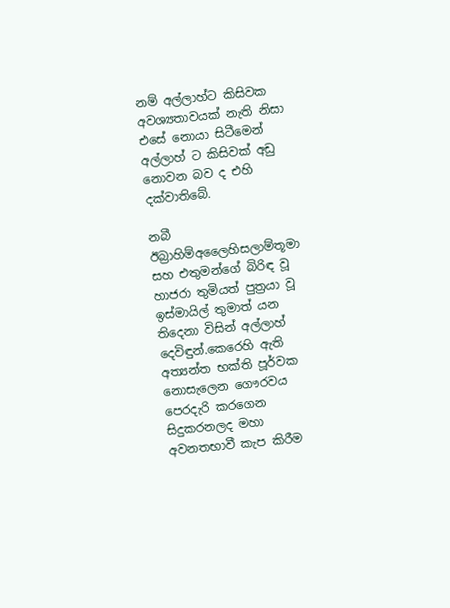නම් අල්ලාහ්ට කිසිවක අවශ්‍යතාවයක් නැති නිසා එසේ නොයා සිටීමෙන් අල්ලාහ් ට කිසිවක් අඩු නොවන බව ද එහි දක්වාතිබේ.

නබී ඊබ්‍රාහිම්අලෛහිසලාම්තූමා සහ එතුමන්ගේ බිරිඳ වූ හාජරා තුමියත් පුත්‍රයා වූ ඉස්මායිල් තුමාත් යන තිදෙනා විසින් අල්ලාහ් දෙවිඳුන්.කෙරෙහි ඇති අත්‍යන්ත භක්ති පූර්වක නොසැලෙන ගෞරවය පෙරදැරි කරගෙන සිදුකරනලද මහා අවනතභාවී කැප කිරීම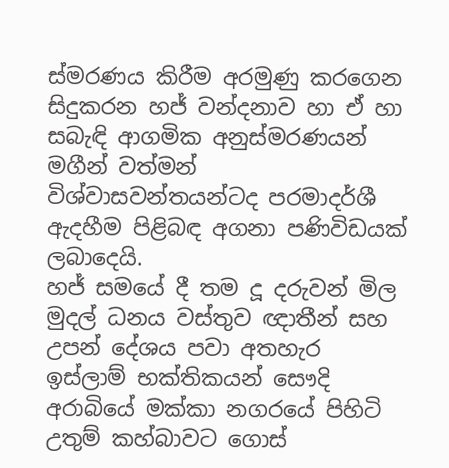ස්මරණය කිරීම අරමුණු කරගෙන සිදුකරන හජ් වන්දනාව හා ඒ හා සබැඳි ආගමික අනුස්මරණයන් මගීන් වත්මන් විශ්වාසවන්තයන්ටද පරමාදර්ශී ඇදහීම පිළිබඳ අගනා පණිවිඩයක් ලබාදෙයි.
හජ් සමයේ දී තම දූ දරුවන් මිල මුදල් ධනය වස්තුව ඥාතීන් සහ උපන් දේශය පවා අතහැර ඉස්ලාම් භක්තිකයන් සෞදි අරාබියේ මක්කා නගරයේ පිහිටි උතුම් කහ්බාවට ගොස්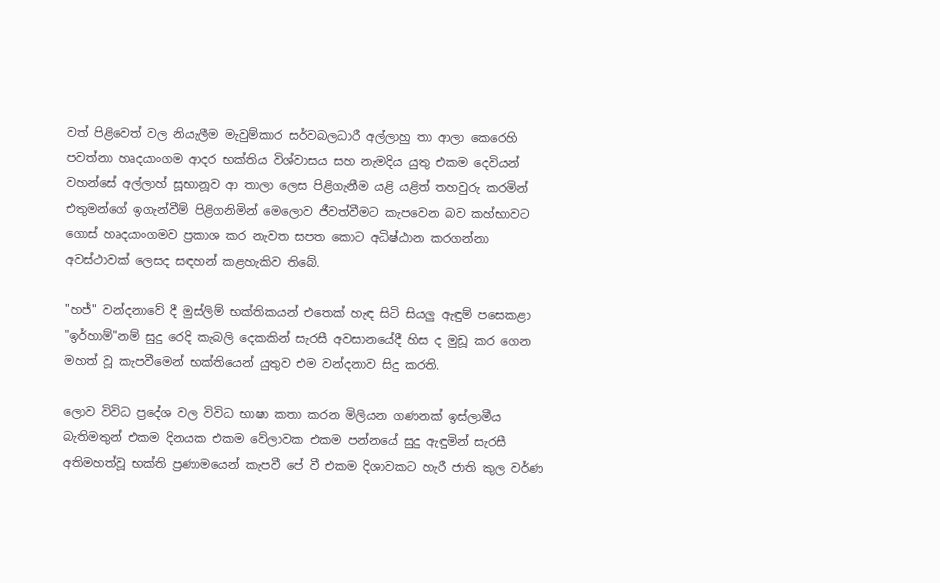වත් පිළිවෙත් වල නියැලීම මැවුම්කාර සර්වබලධාරී අල්ලාහු තා ආලා කෙරෙහි පවත්නා හෘදයාංගම ආදර භක්තිය විශ්වාසය සහ නැමදිය යුතු එකම දෙවියන් වහන්සේ අල්ලාහ් සූභානූව ආ තාලා ලෙස පිළිගැනීම යළි යළිත් තහවුරු කරමින් එතුමන්ගේ ඉගැන්වීම් පිළිගනිමින් මෙලොව ජීවත්වීමට කැපවෙන බව කහ්භාවට ගොස් හෘදයාංගමව ප්‍රකාශ කර නැවත සපත කොට අධිෂ්ඨාන කරගන්නා අවස්ථාවක් ලෙසද සඳහන් කළහැකිව තිබේ.

"හජ්" වන්දනාවේ දී මුස්ලිම් භක්තිකයන් එතෙක් හැඳ සිටි සියලු ඇඳුම් පසෙකළා "ඉර්හාම්"නම් සුදු රෙදි කැබලි දෙකකින් සැරසී අවසානයේදී හිස ද මුඩූ කර ගෙන මහත් වූ කැපවීමෙන් භක්තියෙන් යුතුව එම වන්දනාව සිදු කරති.

ලොව විවිධ ප්‍රදේශ වල විවිධ භාෂා කතා කරන මිලියන ගණනක් ඉස්ලාමීය බැතිමතුන් එකම දිනයක එකම වේලාවක එකම පන්නයේ සුදු ඇඳුමින් සැරසී අතිමහත්වූ භක්ති ප්‍රණාමයෙන් කැපවී පේ වී එකම දිශාවකට හැරී ජාති කුල වර්ණ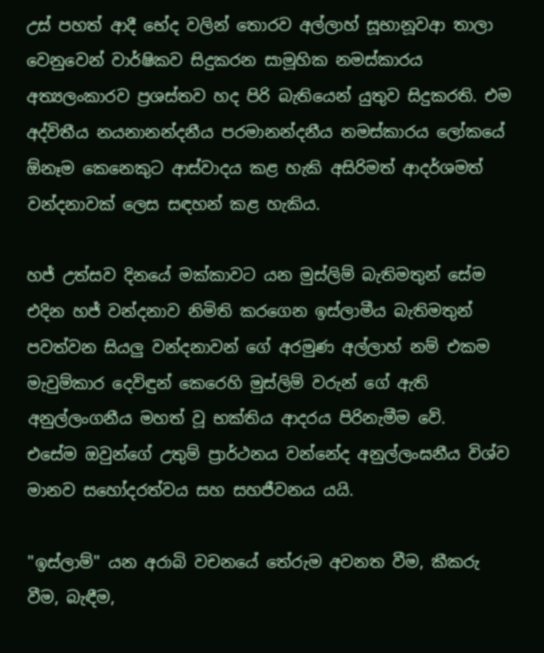උස් පහත් ආදී භේද වලින් තොරව අල්ලාහ් සූභානූවආ තාලා වෙනුවෙන් වාර්ෂිකව සිදුකරන සාමූහික නමස්කාරය අත්‍යලංකාරව ප්‍රශස්තව හද පිරි බැතියෙන් යුතුව සිදුකරති. එම අද්විතීය නයනානන්දනීය පරමානන්දනීය නමස්කාරය ලෝකයේ ඕනෑම කෙනෙකුට ආස්වාදය කළ හැකි අසිරිමත් ආදර්ශමත් වන්දනාවක් ලෙස සඳහන් කළ හැකිය.

හජ් උත්සව දිනයේ මක්කාවට යන මුස්ලිම් බැතිමතුන් සේම එදින හජ් වන්දනාව නිමිති කරගෙන ඉස්ලාමීය බැතිමතුන් පවත්වන සියලු වන්දනාවන් ගේ අරමුණ අල්ලාහ් නම් එකම මැවුම්කාර දෙවිඳුන් කෙරෙහි මුස්ලිම් වරුන් ගේ ඇති අනුල්ලංගනීය මහත් වූ භක්තිය ආදරය පිරිනැමීම වේ.
එසේම ඔවුන්ගේ උතුම් ප්‍රාර්ථනය වන්නේද අනුල්ලංඝනීය විශ්ව මානව සහෝදරත්වය සහ සහජීවනය යයි.

"ඉස්ලාම්" යන අරාබි වචනයේ තේරුම අවනත වීම, කීකරු වීම, බැඳීම,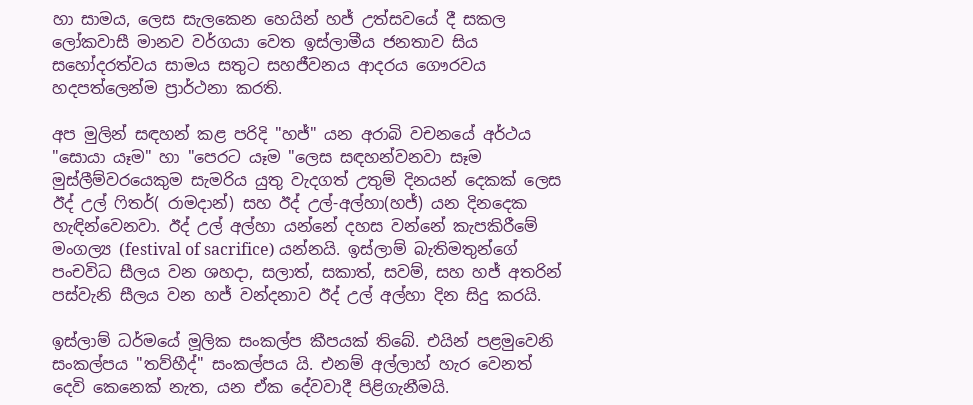හා සාමය, ලෙස සැලකෙන හෙයින් හජ් උත්සවයේ දී සකල ලෝකවාසී මානව වර්ගයා වෙත ඉස්ලාමීය ජනතාව සිය සහෝදරත්වය සාමය සතුට සහජීවනය ආදරය ගෞරවය හදපත්ලෙන්ම ප්‍රාර්ථනා කරති.

අප මුලින් සඳහන් කළ පරිදි "හජ්" යන අරාබි වචනයේ අර්ථය "සොයා යෑම" හා "පෙරට යෑම "ලෙස සඳහන්වනවා සෑම මුස්ලීම්වරයෙකුම සැමරිය යුතු වැදගත් උතුම් දිනයන් දෙකක් ලෙස ඊද් උල් ෆිතර්( රාමදාන්) සහ ඊද් උල්-අල්හා(හජ්) යන දිනදෙක හැඳින්වෙනවා. ඊද් උල් අල්හා යන්නේ දහස වන්නේ කැපකිරීමේ මංගල්‍ය (festival of sacrifice) යන්නයි. ඉස්ලාම් බැතිමතුන්ගේ පංචවිධ සීලය වන ශහදා, සලාත්, සකාත්, සවම්, සහ හජ් අතරින් පස්වැනි සීලය වන හජ් වන්දනාව ඊද් උල් අල්හා දින සිදු කරයි.

ඉස්ලාම් ධර්මයේ මූලික සංකල්ප කීපයක් තිබේ. එයින් පළමුවෙනි සංකල්පය "තව්හීද්" සංකල්පය යි. එනම් අල්ලාහ් හැර වෙනත් දෙවි කෙනෙක් නැත, යන ඒක දේවවාදී පිළිගැනීමයි.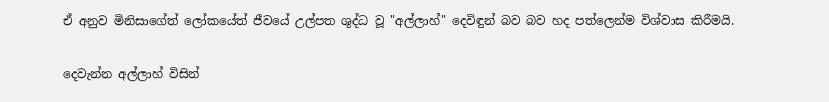ඒ අනුව මිනිසාගේත් ලෝකයේත් ජීවයේ උල්පත ශුද්ධ වූ "අල්ලාහ්" දෙවිඳුන් බව බව හද පත්ලෙන්ම විශ්වාස කිරීමයි.

දෙවැන්න අල්ලාහ් විසින්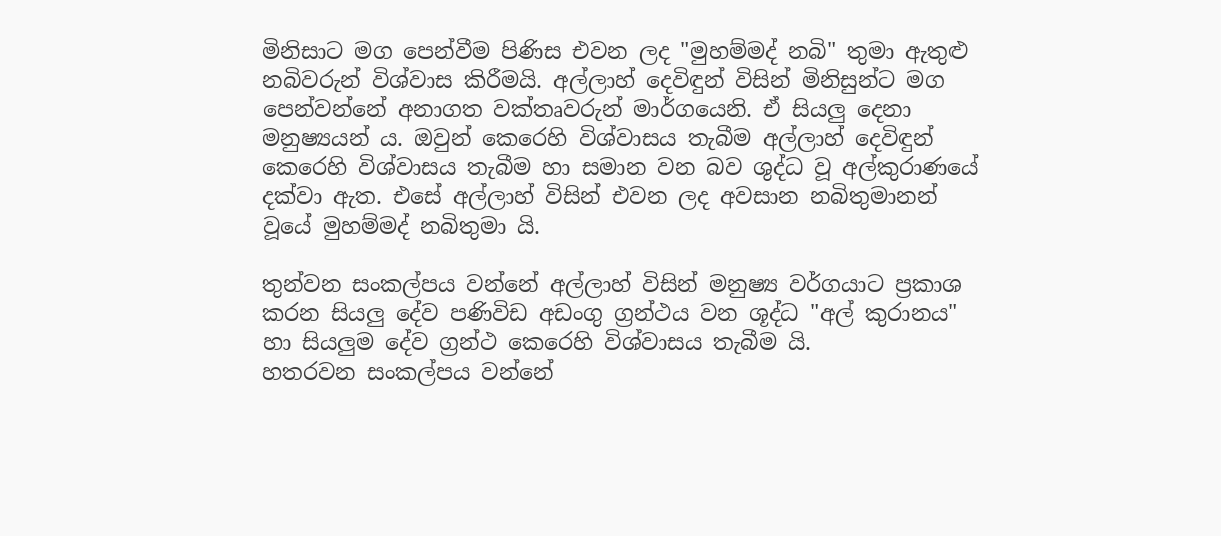මිනිසාට මග පෙන්වීම පිණිස එවන ලද "මුහම්මද් නබි" තුමා ඇතුළු නබිවරුන් විශ්වාස කිරීමයි. අල්ලාහ් දෙවිඳුන් විසින් මිනිසුන්ට මග පෙන්වන්නේ අනාගත වක්තෘවරුන් මාර්ගයෙනි. ඒ සියලු දෙනා මනුෂ්‍යයන් ය. ඔවුන් කෙරෙහි විශ්වාසය තැබීම අල්ලාහ් දෙවිඳුන් කෙරෙහි විශ්වාසය තැබීම හා සමාන වන බව ශුද්ධ වූ අල්කුරාණයේ දක්වා ඇත. එසේ අල්ලාහ් විසින් එවන ලද අවසාන නබිතුමානන් වූයේ මුහම්මද් නබිතුමා යි.

තුන්වන සංකල්පය වන්නේ අල්ලාහ් විසින් මනුෂ්‍ය වර්ගයාට ප්‍රකාශ කරන සියලු දේව පණිවිඩ අඩංගු ග්‍රන්ථය වන ශූද්ධ "අල් කුරානය" හා සියලුම දේව ග්‍රන්ථ කෙරෙහි විශ්වාසය තැබීම යි.
හතරවන සංකල්පය වන්නේ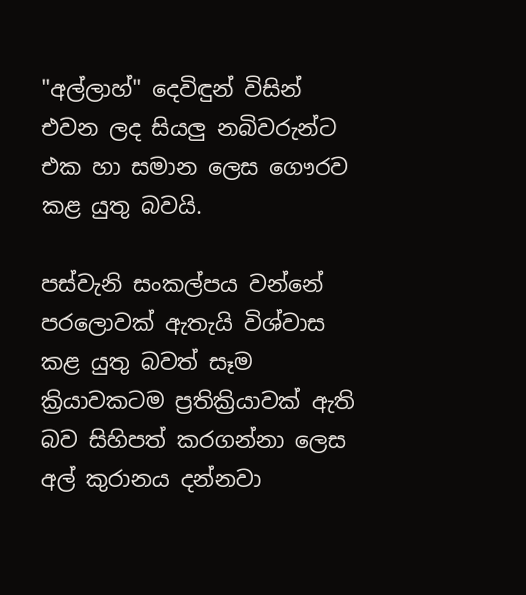"අල්ලාහ්" දෙවිඳුන් විසින් එවන ලද සියලු නබිවරුන්ට එක හා සමාන ලෙස ගෞරව කළ යුතු බවයි.

පස්වැනි සංකල්පය වන්නේ පරලොවක් ඇතැයි විශ්වාස කළ යුතු බවත් සෑම ක්‍රියාවකටම ප්‍රතික්‍රියාවක් ඇති බව සිහිපත් කරගන්නා ලෙස අල් කුරානය දන්නවා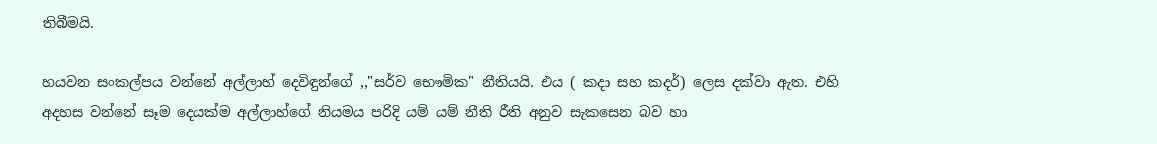තිබීමයි.

හයවන සංකල්පය වන්නේ අල්ලාහ් දෙවිඳුන්ගේ ,,"සර්ව භෞමික" නීතියයි. එය ( කදා සහ කදර්) ලෙස දක්වා ඇත. එහි අදහස වන්නේ සෑම දෙයක්ම අල්ලාහ්ගේ නියමය පරිදි යම් යම් නීති රීති අනුව සැකසෙන බව හා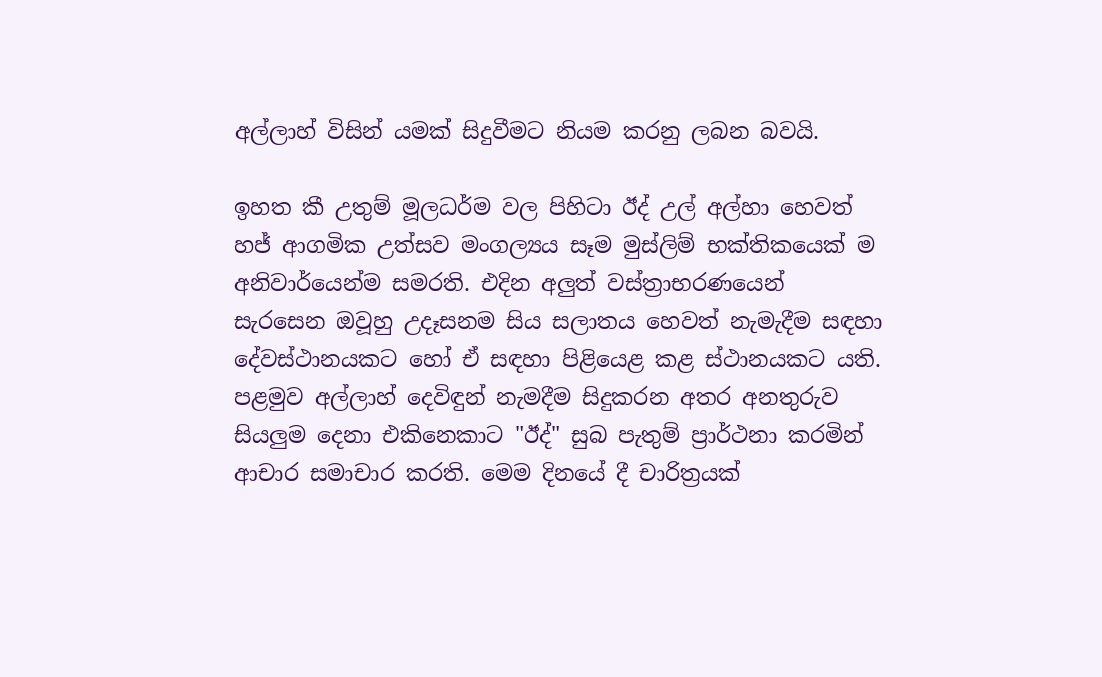අල්ලාහ් විසින් යමක් සිදුවීමට නියම කරනු ලබන බවයි.

ඉහත කී උතුම් මූලධර්ම වල පිහිටා ඊද් උල් අල්හා හෙවත් හජ් ආගමික උත්සව මංගල්‍යය සෑම මුස්ලිම් භක්තිකයෙක් ම අනිවාර්යෙන්ම සමරති. එදින අලුත් වස්ත්‍රාභරණයෙන් සැරසෙන ඔවූහු උදෑසනම සිය සලාතය හෙවත් නැමැදීම සඳහා දේවස්ථානයකට හෝ ඒ සඳහා පිළියෙළ කළ ස්ථානයකට යති. පළමුව අල්ලාහ් දෙවිඳුන් නැමදීම සිදුකරන අතර අනතුරුව සියලුම දෙනා එකිනෙකාට "ඊද්" සුබ පැතුම් ප්‍රාර්ථනා කරමින් ආචාර සමාචාර කරති. මෙම දිනයේ දී චාරිත්‍රයක්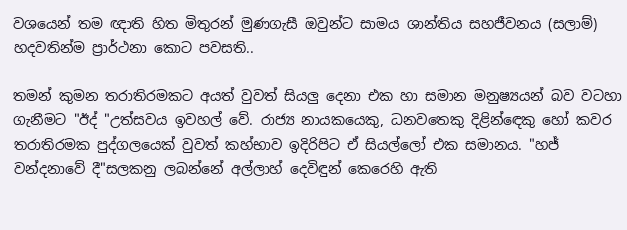වශයෙන් තම ඥාති හිත මිතුරන් මුණගැසී ඔවුන්ට සාමය ශාන්තිය සහජීවනය (සලාම්) හදවතින්ම ප්‍රාර්ථනා කොට පවසති..

තමන් කුමන තරාතිරමකට අයත් වුවත් සියලු දෙනා එක හා සමාන මනුෂ්‍යයන් බව වටහා ගැනීමට "ඊද් "උත්සවය ඉවහල් වේ. රාජ්‍ය නායකයෙකු, ධනවතෙකු දිළින්ඳෙකු හෝ කවර තරාතිරමක පුද්ගලයෙක් වුවත් කහ්භාව ඉදිරිපිට ඒ සියල්ලෝ එක සමානය. "හජ් වන්දනාවේ දී"සලකනු ලබන්නේ අල්ලාහ් දෙවිඳුන් කෙරෙහි ඇති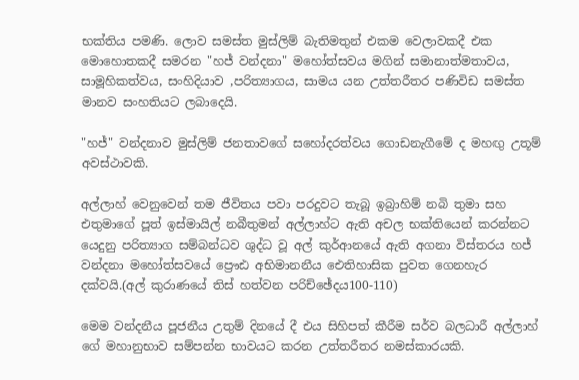භක්තිය පමණි. ලොව සමස්ත මුස්ලිම් බැතිමතුන් එකම වෙලාවකදී එක මොහොතකදී සමරන "හජ් වන්දනා" මහෝත්සවය මගින් සමානාත්මතාවය, සාමූහිකත්වය, සංහිදියාව ,පරිත්‍යාගය, සාමය යන උත්තරීතර පණිවිඩ සමස්ත මානව සංහතියට ලබාදෙයි.

"හජ්" වන්දනාව මුස්ලිම් ජනතාවගේ සහෝදරත්වය ගොඩනැගීමේ ද මහඟු උතූම් අවස්ථාවකි.

අල්ලාහ් වෙනුවෙන් තම ජීවිතය පවා පරදුවට තැබූ ඉබ්‍රාහිම් නබි තුමා සහ එතුමාගේ පූත් ඉස්මායිල් නබීතුමන් අල්ලාහ්ට ඇති අචල භක්තියෙන් කරන්නට යෙදුනු පරිත්‍යාග සම්බන්ධව ශුද්ධ වූ අල් කුර්ආනයේ ඇති අගනා විස්තරය හජ් වන්දනා මහෝත්සවයේ ප්‍රෞඪ අභිමානනීය ඓතිහාසික පුවත ගෙනහැර දක්වයි.(අල් කුරාණයේ තිස් හත්වන පරිච්ඡේදය100-110)

මෙම වන්දනීය පූජනීය උතුම් දිනයේ දී එය සිහිපත් කීරීම සර්ව බලධාරී අල්ලාහ් ගේ මහානුභාව සම්පන්න භාවයට කරන උත්තරීතර නමස්කාරයකි.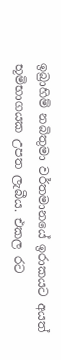ඉබ්‍රාහිම් නබිතුමා වර්තමානයේ ඉරාකයට අයත් භූමිභාගයක උපත ලැබීය. එකල රට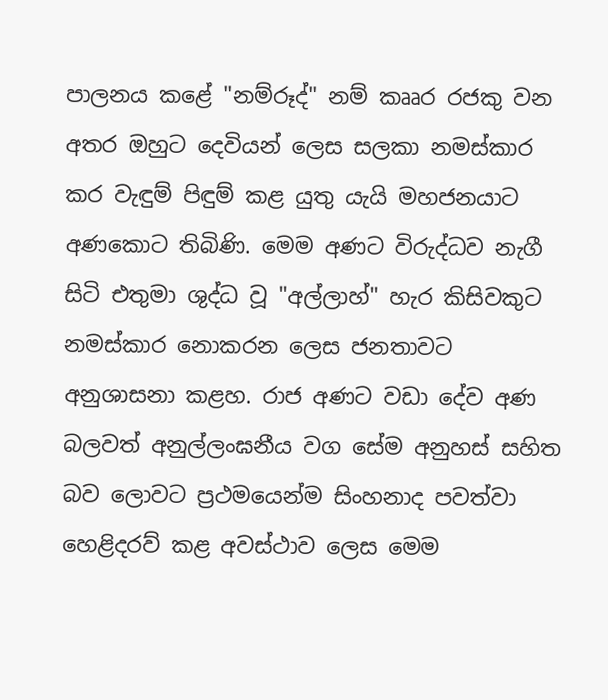පාලනය කළේ "නම්රූද්" නම් කෲර රජකු වන අතර ඔහුට දෙවියන් ලෙස සලකා නමස්කාර කර වැඳුම් පිඳුම් කළ යුතු යැයි මහජනයාට අණකොට තිබිණි. මෙම අණට විරුද්ධව නැගී සිටි එතුමා ශුද්ධ වූ "අල්ලාහ්" හැර කිසිවකුට නමස්කාර නොකරන ලෙස ජනතාවට අනුශාසනා කළහ. රාජ අණට වඩා දේව අණ බලවත් අනුල්ලංඝනීය වග සේම අනුහස් සහිත බව ලොවට ප්‍රථමයෙන්ම සිංහනාද පවත්වා හෙළිදරව් කළ අවස්ථාව ලෙස මෙම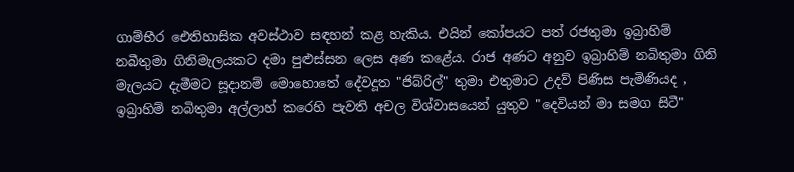ගාම්භීර ඓතිහාසික අවස්ථාව සඳහන් කළ හැකිය. එයින් කෝපයට පත් රජතුමා ඉබ්‍රාහිම් නබීතුමා ගිනිමැලයකට දමා පුළුස්සන ලෙස අණ කළේය. රාජ අණට අනුව ඉබ්‍රාහිම් නබිතුමා ගිනි මැලයට දැමීමට සූදානම් මොහොතේ දේවදූත "ජිබ්රිල්" තුමා එතුමාට උදව් පිණිස පැමිණියද , ඉබ්‍රාහිම් නබිතුමා අල්ලාහ් කරෙහි පැවති අචල විශ්වාසයෙන් යුතුව "දෙවියන් මා සමග සිටී"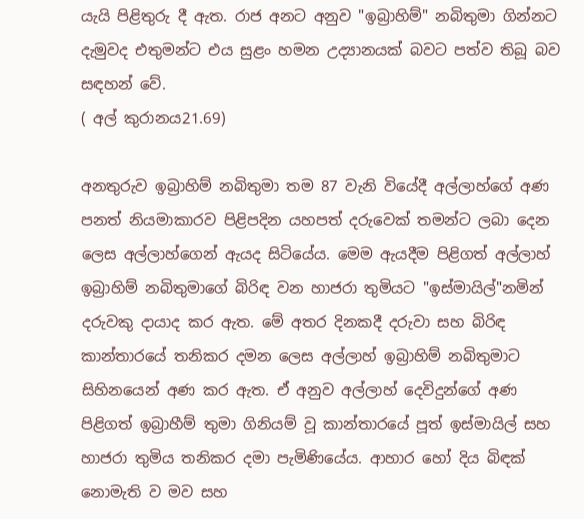යැයි පිළිතුරු දී ඇත. රාජ අනට අනුව "ඉබ්‍රාහිම්" නබිතුමා ගින්නට දැමුවද එතුමන්ට එය සුළං හමන උද්‍යානයක් බවට පත්ව තිබූ බව සඳහන් වේ.
( අල් කුරානය21.69)

අනතුරුව ඉබ්‍රාහිම් නබිතුමා තම 87 වැනි වියේදී අල්ලාහ්ගේ අණ පනත් නියමාකාරව පිළිපදින යහපත් දරුවෙක් තමන්ට ලබා දෙන ලෙස අල්ලාහ්ගෙන් ඇයද සිටියේය. මෙම ඇයදීම පිළිගත් අල්ලාහ් ඉබ්‍රාහිම් නබිතුමාගේ බිරිඳ වන හාජරා තුමියට "ඉස්මායිල්"නමින් දරුවකු දායාද කර ඇත. මේ අතර දිනකදී දරුවා සහ බිරිඳ කාන්තාරයේ තනිකර දමන ලෙස අල්ලාහ් ඉබ්‍රාහිම් නබිතුමාට සිහිනයෙන් අණ කර ඇත. ඒ අනුව අල්ලාහ් දෙවිදුන්ගේ අණ පිළිගත් ඉබ්‍රාහීම් තුමා ගිනියම් වූ කාන්තාරයේ පූත් ඉස්මායිල් සහ හාජරා තුමිය තනිකර දමා පැමිණියේය. ආහාර හෝ දිය බිඳක් නොමැති ව මව සහ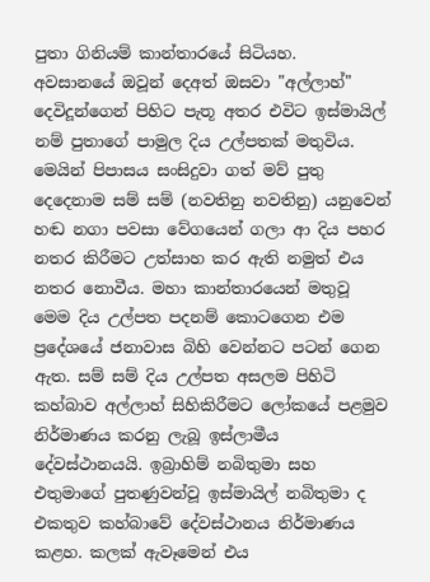පුතා ගිනියම් කාන්තාරයේ සිටියහ.
අවසානයේ ඔවූන් දෙඅත් ඔසවා "අල්ලාහ්" දෙවිදූන්ගෙන් පිහිට පැතූ අතර එවිට ඉස්මායිල් නම් පුතාගේ පාමුල දිය උල්පතක් මතුවිය. මෙයින් පිපාසය සංසිදුවා ගත් මව් පුතු දෙදෙනාම සම් සම් (නවතිනු නවතිනු) යනුවෙන් හඬ නගා පවසා වේගයෙන් ගලා ආ දිය පහර නතර කිරීමට උත්සාහ කර ඇති නමුත් එය නතර නොවීය. මහා කාන්තාරයෙන් මතුවූ මෙම දිය උල්පත පදනම් කොටගෙන එම ප්‍රදේශයේ ජනාවාස බිහි වෙන්නට පටන් ගෙන ඇත. සම් සම් දිය උල්පත අසලම පිහිටි කහ්බාව අල්ලාහ් සිහිකිරීමට ලෝකයේ පළමුව නිර්මාණය කරනු ලැබූ ඉස්ලාමීය දේවස්ථානයයි. ඉබ්‍රාහිම් නබිතුමා සහ එතුමාගේ පුතණුවන්වූ ඉස්මායිල් නබිතුමා ද එකතුව කහ්බාවේ දේවස්ථානය නිර්මාණය කළහ. කලක් ඇවෑමෙන් එය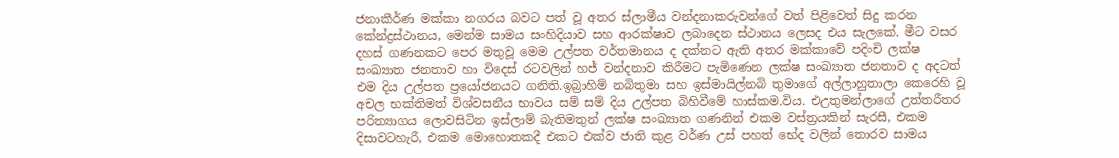ජනාකීර්ණ මක්කා නගරය බවට පත් වූ අතර ස්ලාමීය වන්දනාකරුවන්ගේ වත් පිළිවෙත් සිදු කරන කේන්ද්‍රස්ථානය, මෙන්ම සාමය සංහිදියාව සහ ආරක්ෂාව ලබාදෙන ස්ථානය ලෙසද එය සැලකේ. මීට වසර දහස් ගණනකට පෙර මතුවූ මෙම උල්පත වර්තමානය ද දක්නට ඇති අතර මක්කාවේ පදිංචි ලක්ෂ සංඛ්‍යාත ජනතාව හා විදෙස් රටවලින් හජ් වන්දනාව කිරීමට පැමිණෙන ලක්ෂ සංඛ්‍යාත ජනතාව ද අදටත් එම දිය උල්පත ප්‍රයෝජනයට ගනිති.ඉබ්‍රාහිම් නබිතුමා සහ ඉස්මායිල්නබි තුමාගේ අල්ලාහුතාලා කෙරෙහි වූ අචල භක්තිමත් විශ්වසනීය භාවය සම් සම් දිය උල්පත බිහිවීමේ හාස්කම.විය. එඋතුමන්ලාගේ උත්තරීතර පරිත්‍යාගය ලොවසිටින ඉස්ලාම් බැතිමතුන් ලක්ෂ සංඛ්‍යාත ගණනින් එකම වස්ත්‍රයකින් සැරසී, එකම දිසාවටහැරී, එකම මොහොතකදී එකට එක්ව ජාති කුළ වර්ණ උස් පහත් භේද වලින් තොරව සාමය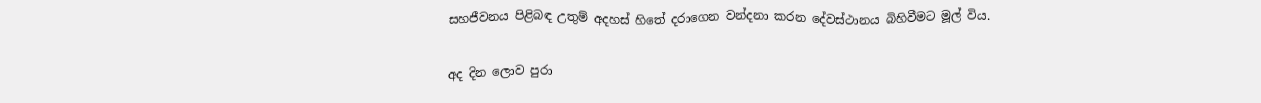සහජීවනය පිළිබඳ උතුම් අදහස් හිතේ දරාගෙන වන්දනා කරන දේවස්ථානය බිහිවීමට මූල් විය.

අද දින ලොව පුරා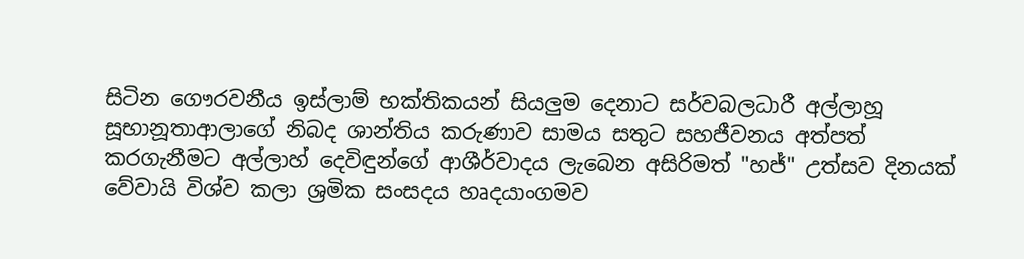සිටින ගෞරවනීය ඉස්ලාම් භක්තිකයන් සියලුම දෙනාට සර්වබලධාරී අල්ලාහූ සූභානූතාආලාගේ නිබද ශාන්තිය කරුණාව සාමය සතුට සහජීවනය අත්පත් කරගැනීමට අල්ලාහ් දෙවිඳුන්ගේ ආශීර්වාදය ලැබෙන අසිරිමත් "හජ්" උත්සව දිනයක් වේවායි විශ්ව කලා ශ්‍රමික සංසදය හෘදයාංගමව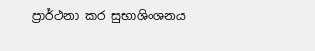ප්‍රාර්ථනා කර සුභාශිංශනය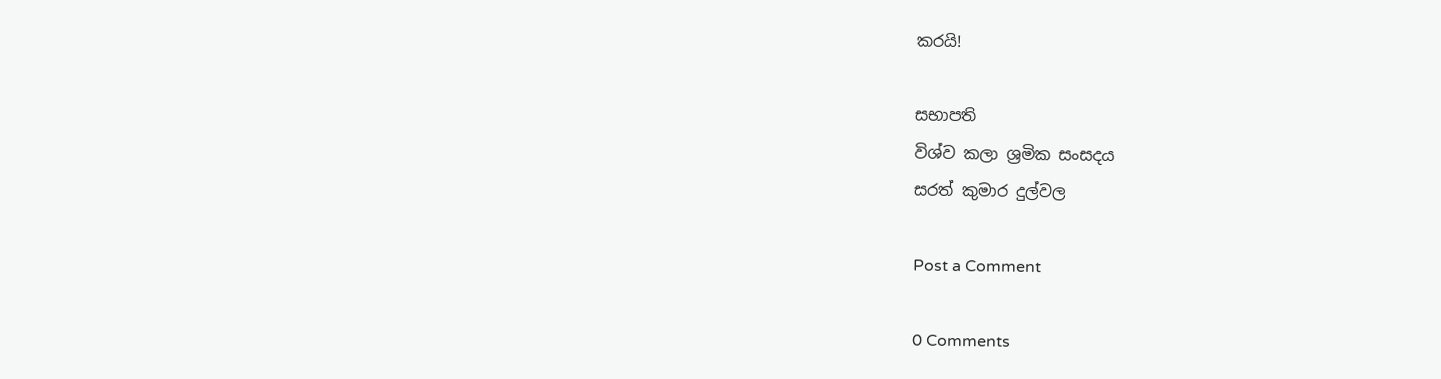කරයි!

සභාපති
විශ්ව කලා ශ්‍රමික සංසදය
සරත් කුමාර දුල්වල

Post a Comment

0 Comments